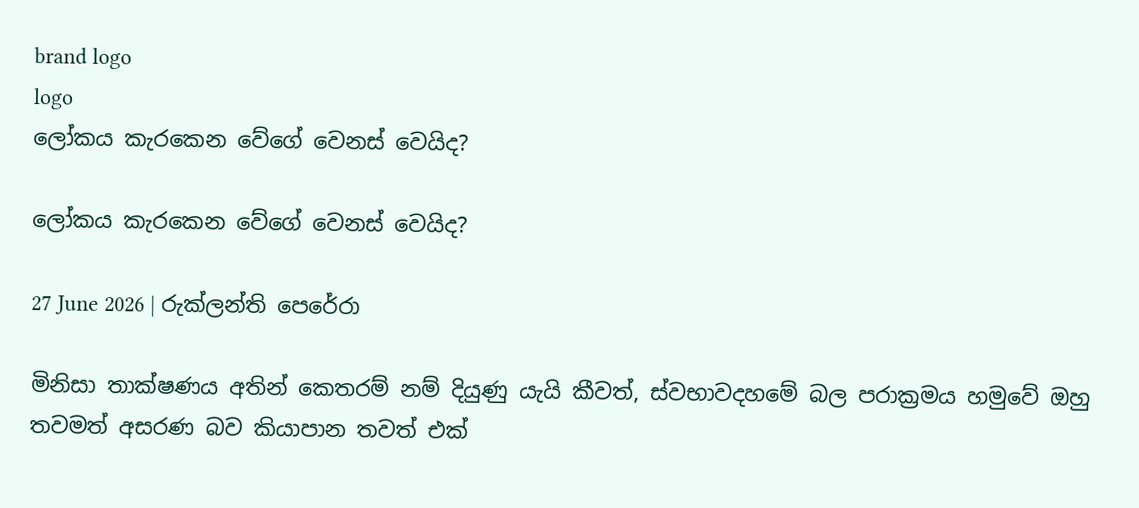brand logo
logo
ලෝකය කැරකෙන වේගේ වෙනස් වෙයිද?

ලෝකය කැරකෙන වේගේ වෙනස් වෙයිද?

27 June 2026 | රුක්ලන්ති පෙරේරා

මිනිසා තාක්ෂණය අතින් කෙතරම් නම් දියුණු යැයි කීවත්, ස්වභාවදහමේ බල පරාක්‍රමය හමුවේ ඔහු තවමත් අසරණ බව කියාපාන තවත් එක්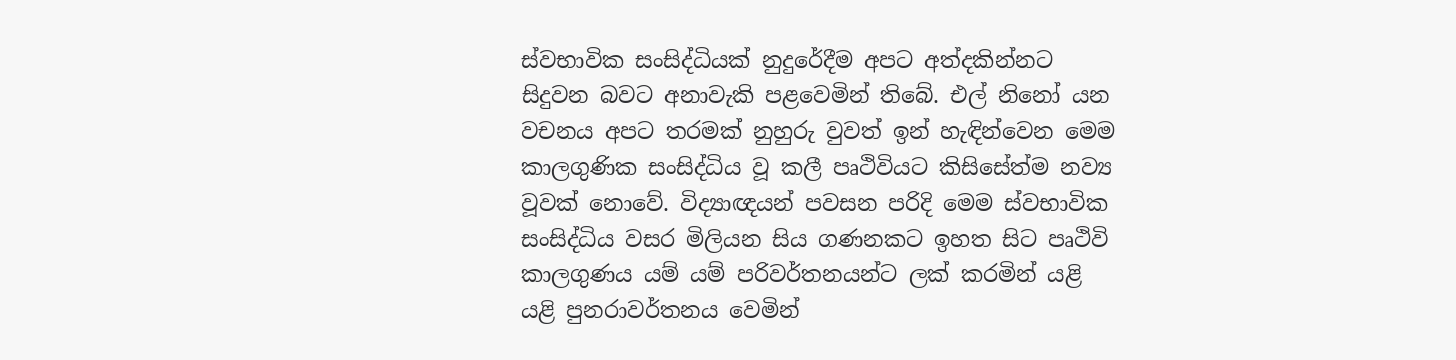ස්වභාවික සංසිද්ධියක් නුදුරේදීම අපට අත්දකින්නට සිදුවන බවට අනාවැකි පළවෙමින් තිබේ. එල් නිනෝ යන වචනය අපට තරමක් නුහුරු වුවත් ඉන් හැඳින්වෙන මෙම කාලගුණික සංසිද්ධිය වූ කලී පෘථිවියට කිසිසේත්ම නව්‍ය වූවක් නොවේ. විද්‍යාඥයන් පවසන පරිදි මෙම ස්වභාවික සංසිද්ධිය වසර මිලියන සිය ගණනකට ඉහත සිට පෘථිවි කාලගුණය යම් යම් පරිවර්තනයන්ට ලක් කරමින් යළි යළි පුනරාවර්තනය වෙමින්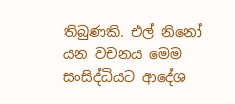තිබුණකි. එල් නිනෝ යන වචනය මෙම සංසිද්ධියට ආදේශ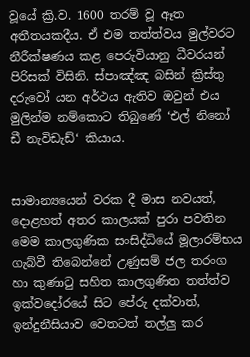වූයේ ක්‍රි.ව. 1600 තරම් වූ ඈත අතීතයකදීය. ඒ එම තත්ත්වය මුල්වරට නීරීක්ෂණය කළ පෙරුවියානු ධීවරයන් පිරිසක් විසිනි. ස්පාඤ්ඤ බසින් ක්‍රිස්තු දරුවෝ යන අර්ථය ඇතිව ඔවුන් එය මුලින්ම නම්කොට තිබුණේ ‘එල් නිනෝ ඩී නැවිඩැඩ්‘ කියාය.


සාමාන්‍යයෙන් වරක දී මාස නවයත්, දොළහත් අතර කාලයක් පුරා පවතින මෙම කාලගුණික සංසිද්ධියේ මූලාරම්භය ගැබ්වී තිබෙන්නේ උණුසම් ජල තරංග හා කුණාටු සහිත කාලගුණිත තත්ත්ව ඉක්වදෝරයේ සිට පේරු දක්වාත්, ඉන්දුනීසියාව වෙතටත් තල්ලු කර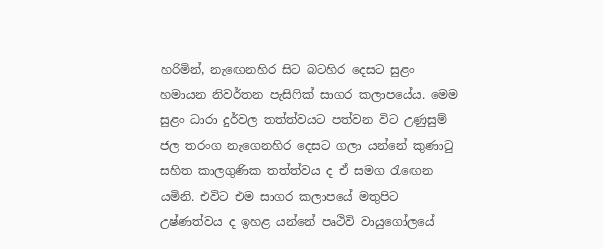හරිමින්, නැඟෙනහිර සිට බටහිර දෙසට සුළං හමායන නිවර්තන පැසිෆික් සාගර කලාපයේය. මෙම සුළං ධාරා දුර්වල තත්ත්වයට පත්වන විට උණුසුම් ජල තරංග නැගෙනහිර දෙසට ගලා යන්නේ කුණාටු සහිත කාලගුණික තත්ත්වය ද ඒ සමග රැඟෙන යමිනි. එවිට එම සාගර කලාපයේ මතුපිට උෂ්ණත්වය ද ඉහළ යන්නේ පෘථිවි වායුගෝලයේ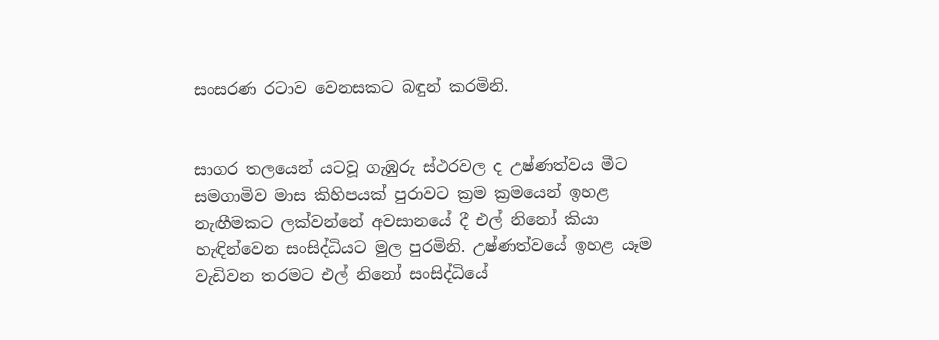සංසරණ රටාව වෙනසකට බඳුන් කරමිනි.


සාගර තලයෙන් යටවූ ගැඹුරු ස්ථරවල ද උෂ්ණත්වය මීට සමගාමිව මාස කිහිපයක් පුරාවට ක්‍රම ක්‍රමයෙන් ඉහළ නැඟීමකට ලක්වන්නේ අවසානයේ දී එල් නිනෝ කියා හැඳින්වෙන සංසිද්ධියට මුල පුරමිනි. උෂ්ණත්වයේ ඉහළ යෑම වැඩිවන තරමට එල් නිනෝ සංසිද්ධියේ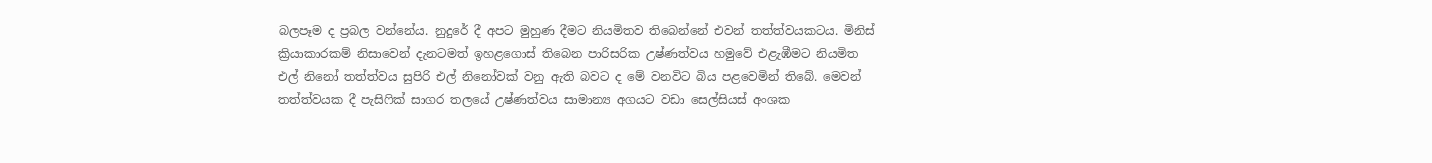බලපෑම ද ප්‍රබල වන්නේය. නුදුරේ දී අපට මුහුණ දීමට නියමිතව තිබෙන්නේ එවන් තත්ත්වයකටය. මිනිස් ක්‍රියාකාරකම් නිසාවෙන් දැනටමත් ඉහළගොස් තිබෙන පාරිසරික උෂ්ණත්වය හමුවේ එළැඹීමට නියමිත එල් නිනෝ තත්ත්වය සුපිරි එල් නිනෝවක් වනු ඇති බවට ද මේ වනවිට බිය පළවෙමින් තිබේ. මෙවන් තත්ත්වයක දී පැසිෆික් සාගර තලයේ උෂ්ණත්වය සාමාන්‍ය අගයට වඩා සෙල්සියස් අංශක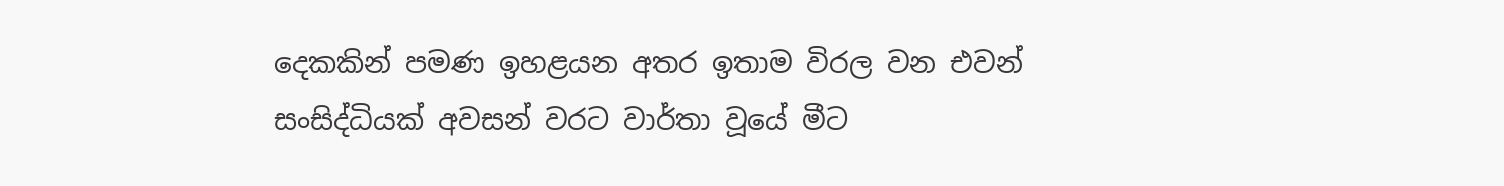දෙකකින් පමණ ඉහළයන අතර ඉතාම විරල වන එවන් සංසිද්ධියක් අවසන් වරට වාර්තා වූයේ මීට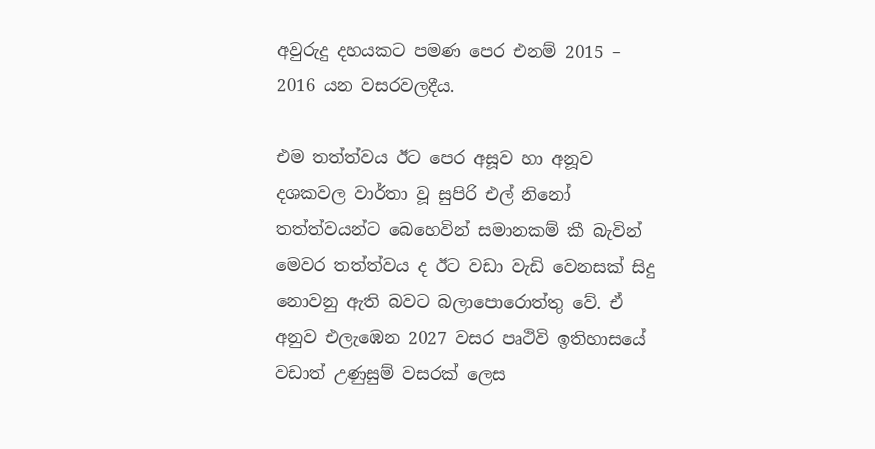අවුරුදු දහයකට පමණ පෙර එනම් 2015 – 2016 යන වසරවලදීය.

එම තත්ත්වය ඊට පෙර අසූව හා අනූව දශකවල වාර්තා වූ සුපිරි එල් නිනෝ තත්ත්වයන්ට බෙහෙවින් සමානකම් කී බැවින් මෙවර තත්ත්වය ද ඊට වඩා වැඩි වෙනසක් සිදු නොවනු ඇති බවට බලාපොරොත්තු වේ. ඒ අනුව එලැඹෙන 2027 වසර පෘථිවි ඉතිහාසයේ වඩාත් උණුසුම් වසරක් ලෙස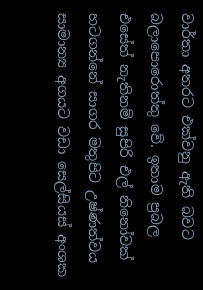වාර්තා අතරට එක්වනු ඇති බවට බලාපොරොත්තු වේ. ඉතාම ප්‍රබල එසේත් නැතිනම් සුපිරි එල් නිනෝවක් හටගන්නේ සාගර මතුපිට උෂ්ණත්වය සාමාන්‍ය අගයට වඩා සෙල්සියස් අංශක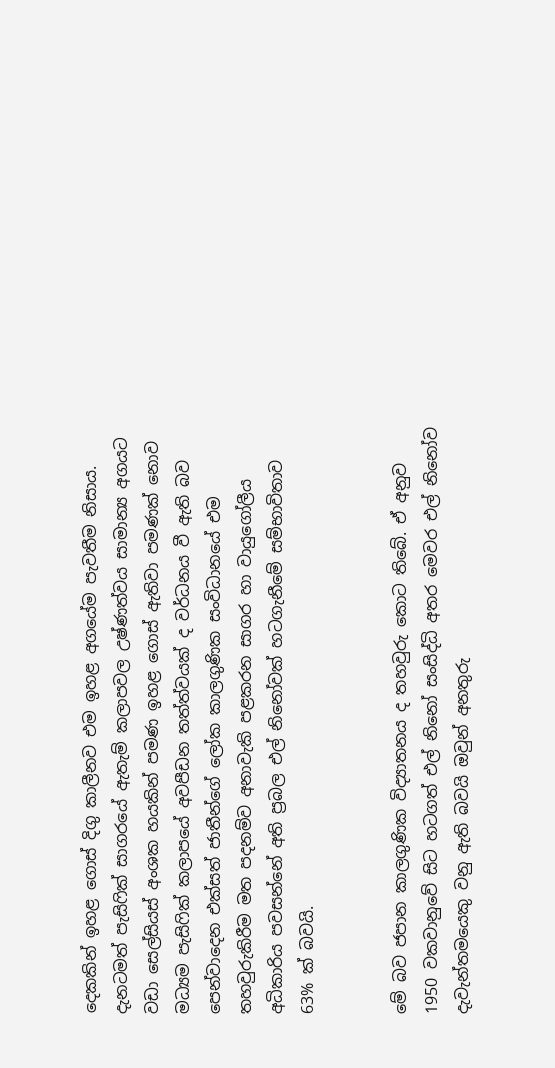දෙකකින් ඉහළ ගොස් දිගු කාලීනව එම ඉහළ අගයේම පැවතීම නිසාය. දැනටමත් පැසිෆික් සාගරයේ ඇතැම් කලාපවල උෂ්ණත්වය සාමාන්‍ය අගයට වඩා සෙල්සියස් අංශක හයකින් පමණ ඉහළ ගොස් ඇතිවා පමණක් නොව මධ්‍යම පැසිෆික් කලාපයේ අවපීඩන තත්ත්වයක් ද වර්ධනය වී ඇති බව පෙන්වාදෙන එක්සත් ජාතීන්ගේ ලෝක කාලගුණික සංවිධානයේ එම තහවුරුකිරීම මත පදනම්ව අනාවැකි පළකරන සාගර හා වායුගෝලීය අධිකාරිය පවසන්නේ අති ප්‍රබල එල් නිනෝවක් හටගැනීමේ සම්භාවිතාව 63% ක් බවයි.


මේ බව ජපාන කාලගුණික විද්‍යාතනය ද තහවුරු කොට තිබේ. ඒ අනුව 1950 වකවානුවේ සිට හටගත් එල් නිනෝ සංසිද්ධි අතර මෙවර එල් නිනෝව දැවැන්තමයෙකු වනු ඇති බවයි ඔවුන් අනතුරු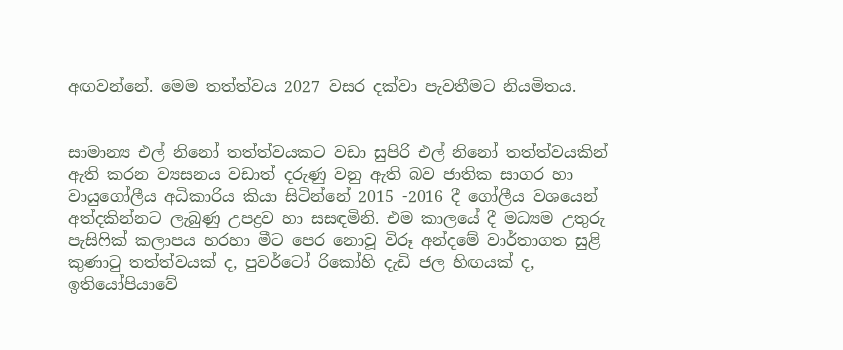අඟවන්නේ. මෙම තත්ත්වය 2027 වසර දක්වා පැවතීමට නියමිතය.


සාමාන්‍ය එල් නිනෝ තත්ත්වයකට වඩා සුපිරි එල් නිනෝ තත්ත්වයකින් ඇති කරන ව්‍යසනය වඩාත් දරුණු වනු ඇති බව ජාතික සාගර හා වායුගෝලීය අධිකාරිය කියා සිටින්නේ 2015 -2016 දී ගෝලීය වශයෙන් අත්දකින්නට ලැබුණු උපද්‍රව හා සසඳමිනි. එම කාලයේ දී මධ්‍යම උතුරු පැසිෆික් කලාපය හරහා මීට පෙර නොවූ විරූ අන්දමේ වාර්තාගත සුළි කුණාටු තත්ත්වයක් ද, පුවර්ටෝ රිකෝහි දැඩි ජල හිඟයක් ද, ඉතියෝපියාවේ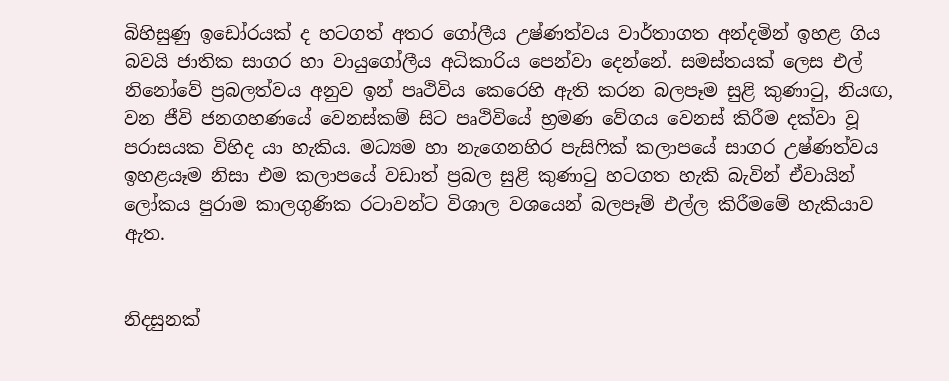බිහිසුණු ඉඩෝරයක් ද හටගත් අතර ගෝලීය උෂ්ණත්වය වාර්තාගත අන්දමින් ඉහළ ගිය බවයි ජාතික සාගර හා වායුගෝලීය අධිකාරිය පෙන්වා දෙන්නේ. සමස්තයක් ලෙස එල් නිනෝවේ ප්‍රබලත්වය අනුව ඉන් පෘථිවිය කෙරෙහි ඇති කරන බලපෑම සුළි කුණාටු, නියඟ, වන ජීවි ජනගහණයේ වෙනස්කම් සිට පෘථිවියේ භ්‍රමණ වේගය වෙනස් කිරීම දක්වා වූ පරාසයක විහිද යා හැකිය. මධ්‍යම හා නැගෙනහිර පැසිෆික් කලාපයේ සාගර උෂ්ණත්වය ඉහළයෑම නිසා එම කලාපයේ වඩාත් ප්‍රබල සුළි කුණාටු හටගත හැකි බැවින් ඒවායින් ලෝකය පුරාම කාලගුණික රටාවන්ට විශාල වශයෙන් බලපෑම් එල්ල කිරීමමේ හැකියාව ඇත.


නිදසුනක්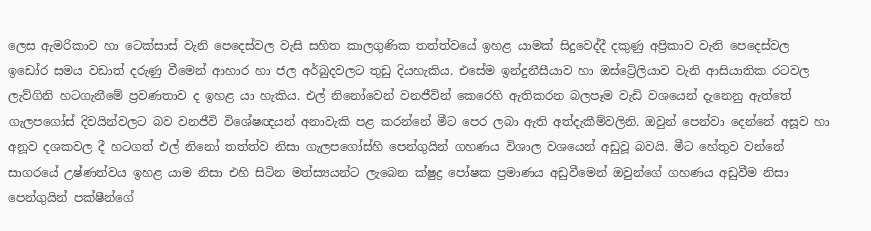ලෙස ඇමරිකාව හා ටෙක්සාස් වැනි පෙදෙස්වල වැසි සහිත කාලගුණික තත්ත්වයේ ඉහළ යාමක් සිදුවෙද්දී දකුණු අප්‍රිකාව වැනි පෙදෙස්වල ඉඩෝර සමය වඩාත් දරුණු වීමෙන් ආහාර හා ජල අර්බුදවලට තුඩු දියහැකිය. එසේම ඉන්දුනීසීයාව හා ඔස්ට්‍රේලියාව වැනි ආසියාතික රටවල ලැව්ගිනි හටගැනීමේ ප්‍රවණතාව ද ඉහළ යා හැකිය. එල් නිනෝවෙන් වනජීවින් කෙරෙහි ඇතිකරන බලපෑම වැඩි වශයෙන් දැනෙනු ඇත්තේ ගැලපගෝස් දිවයින්වලට බව වනජීවි විශේෂඥයන් අනාවැකි පළ කරන්නේ මීට පෙර ලබා ඇති අත්දැකීම්වලිනි. ඔවුන් පෙන්වා දෙන්නේ අසූව හා අනූව දශකවල දී හටගත් එල් නිනෝ තත්ත්ව නිසා ගැලපගෝස්හි පෙන්ගුයින් ගහණය විශාල වශයෙන් අඩුවූ බවයි. මීට හේතුව වන්නේ සාගරයේ උෂ්ණත්වය ඉහළ යාම නිසා එහි සිටින මත්ස්‍යයන්ට ලැබෙන ක්ෂුද්‍ර පෝෂක ප්‍රමාණය අඩුවීමෙන් ඔවුන්ගේ ගහණය අඩුවීම නිසා පෙන්ගුයින් පක්ෂීන්ගේ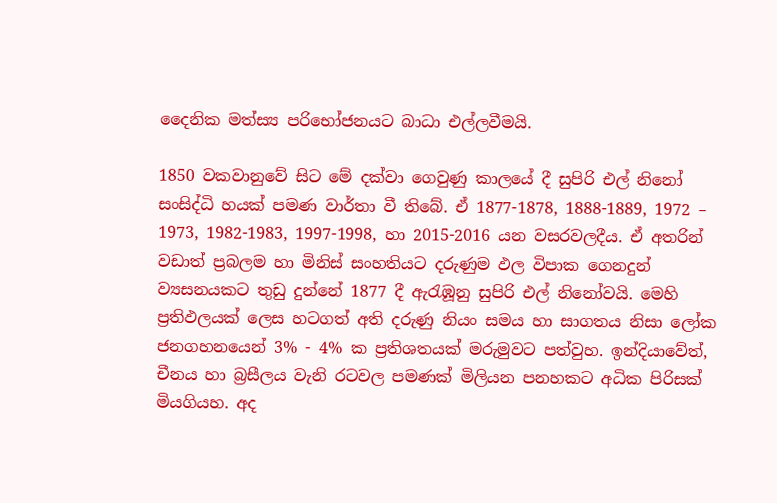දෛනික මත්ස්‍ය පරිභෝජනයට බාධා එල්ලවීමයි.

1850 වකවානුවේ සිට මේ දක්වා ගෙවුණු කාලයේ දී සුපිරි එල් නිනෝ සංසිද්ධි හයක් පමණ වාර්තා වී තිබේ. ඒ 1877-1878, 1888-1889, 1972 – 1973, 1982-1983, 1997-1998, හා 2015-2016 යන වසරවලදීය. ඒ අතරින් වඩාත් ප්‍රබලම හා මිනිස් සංහතියට දරුණුම ඵල විපාක ගෙනදුන් ව්‍යසනයකට තුඩු දුන්නේ 1877 දී ඇරැඹූනු සුපිරි එල් නිනෝවයි. මෙහි ප්‍රතිඵලයක් ලෙස හටගත් අති දරුණු නියං සමය හා සාගතය නිසා ලෝක ජනගහනයෙන් 3% - 4% ක ප්‍රතිශතයක් මරුමුවට පත්වුහ. ඉන්දියාවේත්, චීනය හා බ්‍රසීලය වැනි රටවල පමණක් මිලියන පනහකට අධික පිරිසක් මියගියහ. අද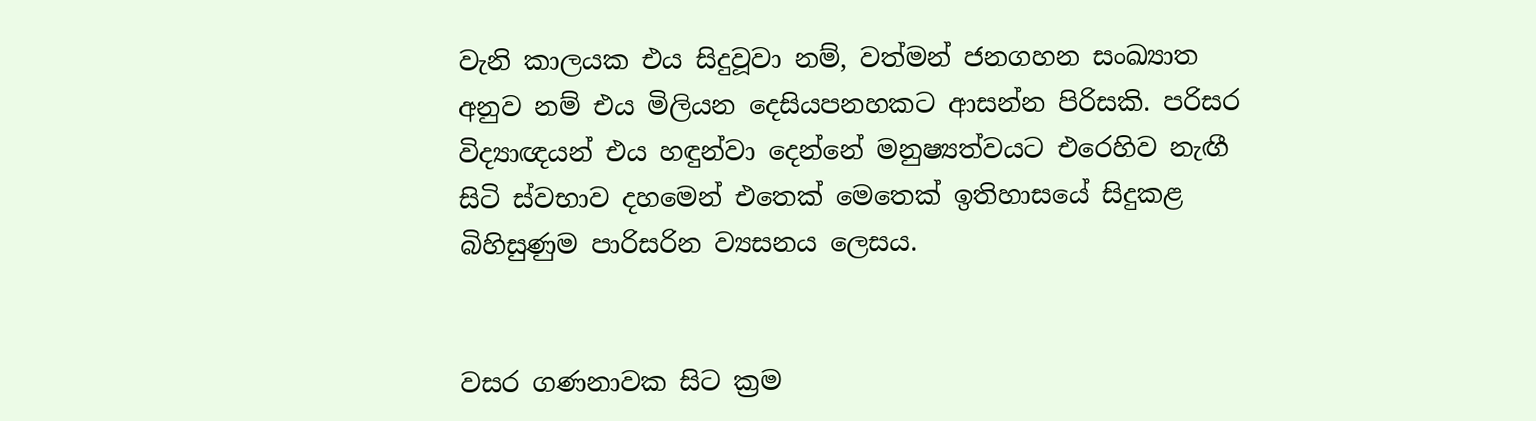වැනි කාලයක එය සිදුවූවා නම්, වත්මන් ජනගහන සංඛ්‍යාත අනුව නම් එය මිලියන දෙසියපනහකට ආසන්න පිරිසකි. පරිසර විද්‍යාඥයන් එය හඳුන්වා දෙන්නේ මනුෂ්‍යත්වයට එරෙහිව නැඟී සිටි ස්වභාව දහමෙන් එතෙක් මෙතෙක් ඉතිහාසයේ සිදුකළ බිහිසුණුම පාරිසරින ව්‍යසනය ලෙසය.


වසර ගණනාවක සිට ක්‍රම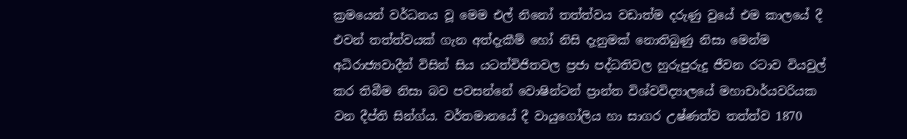ක්‍රමයෙන් වර්ධනය වූ මෙම එල් නිනෝ තත්ත්වය වඩාත්ම දරුණු වුයේ එම කාලයේ දී එවන් තත්ත්වයක් ගැන අත්දැකීම් හෝ නිසි දැනුමක් නොතිබුණු නිසා මෙන්ම අධිරාජ්‍යවාදීන් විසින් සිය යටත්විජිතවල ප්‍රජා පද්ධතිවල හුරුපුරුදු ජීවන රටාව වියවුල් කර තිබීම නිසා බව පවසන්නේ වොෂින්ටන් ප්‍රාන්ත විශ්වවිද්‍යාලයේ මහාචාර්යවරියක වන දීප්ති සින්ග්ය. වර්තමානයේ දී වායුගෝලිය හා සාගර උෂ්ණත්ව තත්ත්ව 1870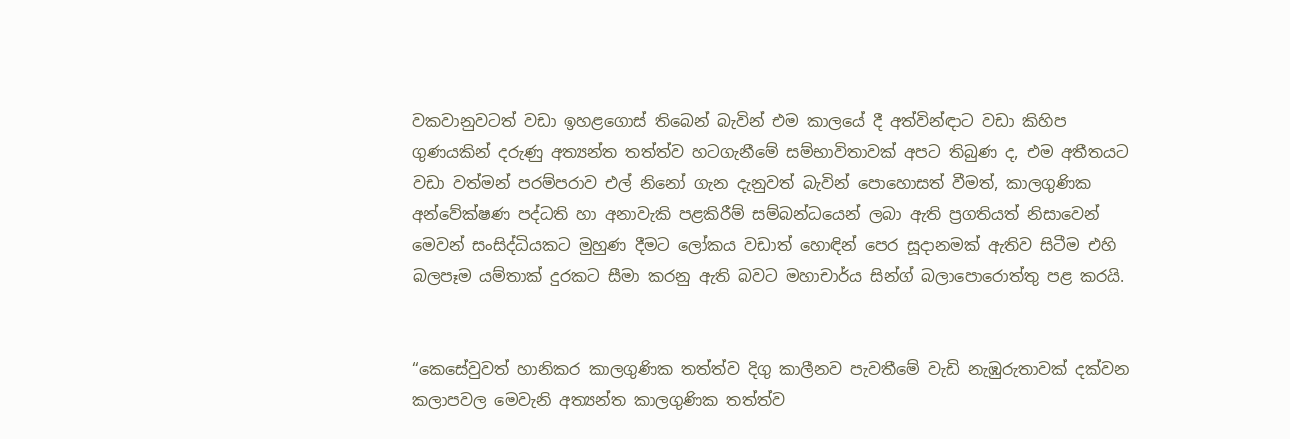වකවානුවටත් වඩා ඉහළගොස් තිබෙන් බැවින් එම කාලයේ දී අත්වින්ඳාට වඩා කිහිප ගුණයකින් දරුණු අත්‍යන්ත තත්ත්ව හටගැනීමේ සම්භාවිතාවක් අපට තිබුණ ද, එම අතීතයට වඩා වත්මන් පරම්පරාව එල් නිනෝ ගැන දැනුවත් බැවින් පොහොසත් වීමත්, කාලගුණික අන්වේක්ෂණ පද්ධති හා අනාවැකි පළකිරීම් සම්බන්ධයෙන් ලබා ඇති ප්‍රගතියත් නිසාවෙන් මෙවන් සංසිද්ධියකට මුහුණ දීමට ලෝකය වඩාත් හොඳින් පෙර සූදානමක් ඇතිව සිටීම එහි බලපෑම යම්තාක් දුරකට සීමා කරනු ඇති බවට මහාචාර්ය සින්ග් බලාපොරොත්තු පළ කරයි.


“කෙසේවුවත් හානිකර කාලගුණික තත්ත්ව දිගු කාලීනව පැවතීමේ වැඩි නැඹුරුතාවක් දක්වන කලාපවල මෙවැනි අත්‍යන්ත කාලගුණික තත්ත්ව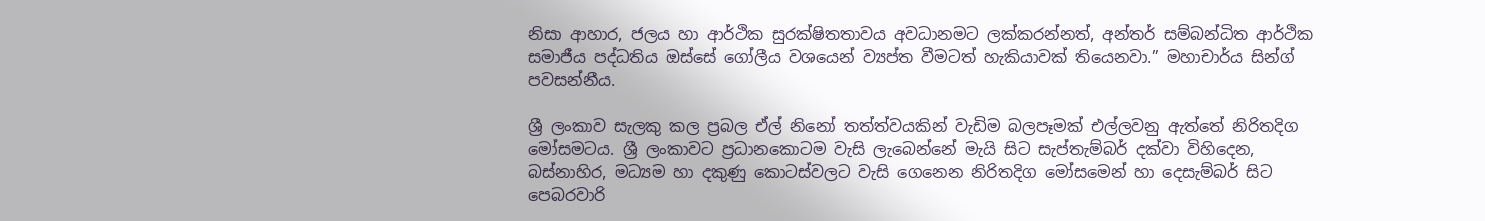නිසා ආහාර, ජලය හා ආර්ථික සුරක්ෂිතතාවය අවධානමට ලක්කරන්නත්, අන්තර් සම්බන්ධිත ආර්ථික සමාජීය පද්ධතිය ඔස්සේ ගෝලීය වශයෙන් ව්‍යප්ත වීමටත් හැකියාවක් තියෙනවා.” මහාචාර්ය සින්ග් පවසන්නීය.

ශ්‍රී ලංකාව සැලකු කල ප්‍රබල ඒල් නිනෝ තත්ත්වයකින් වැඩිම බලපෑමක් එල්ලවනු ඇත්තේ නිරිතදිග මෝසමටය. ශ්‍රී ලංකාවට ප්‍රධානකොටම වැසි ලැබෙන්නේ මැයි සිට සැප්තැම්බර් දක්වා විහිදෙන, බස්නාහිර, මධ්‍යම හා දකුණු කොටස්වලට වැසි ගෙනෙන නිරිතදිග මෝසමෙන් හා දෙසැම්බර් සිට පෙබරවාරි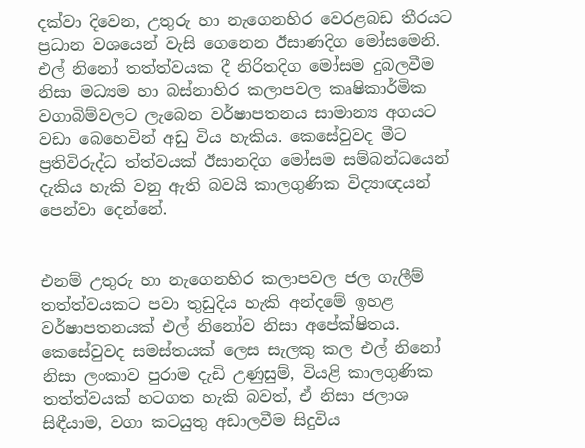දක්වා දිවෙන, උතුරු හා නැගෙනහිර වෙරළබඩ තීරයට ප්‍රධාන වශයෙන් වැසි ගෙනෙන ඊසාණදිග මෝසමෙනි. එල් නිනෝ තත්ත්වයක දී නිරිතදිග මෝසම දුබලවීම නිසා මධ්‍යම හා බස්නාහිර කලාපවල කෘෂිකාර්මික වගාබිම්වලට ලැබෙන වර්ෂාපතනය සාමාන්‍ය අගයට වඩා බෙහෙවින් අඩු විය හැකිය. කෙසේවුවද මීට ප්‍රතිවිරුද්ධ ත්ත්වයක් ඊසානදිග මෝසම සම්බන්ධයෙන් දැකිය හැකි වනු ඇති බවයි කාලගුණික විද්‍යාඥයන් පෙන්වා දෙන්නේ.


එනම් උතුරු හා නැගෙනහිර කලාපවල ජල ගැලීම් තත්ත්වයකට පවා තුඩුදිය හැකි අන්දමේ ඉහළ වර්ෂාපතනයක් එල් නිනෝව නිසා අපේක්ෂිතය. කෙසේවුවද සමස්තයක් ලෙස සැලකු කල එල් නිනෝ නිසා ලංකාව පුරාම දැඩි උණුසුම්, වියළි කාලගුණික තත්ත්වයක් හටගත හැකි බවත්, ඒ නිසා ජලාශ සිඳීයාම, වගා කටයුතු අඩාලවීම සිදුවිය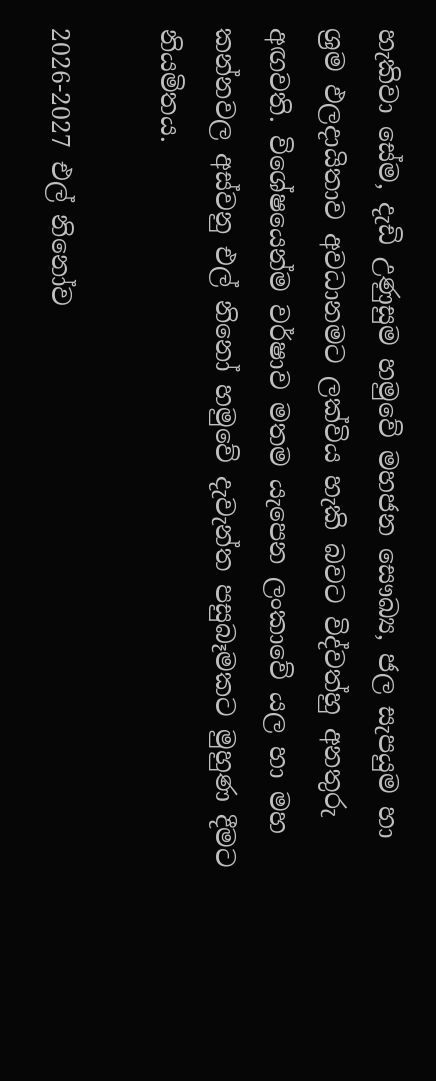හැකිවා සේම, දැඩි උණුසුම හමුවේ මහජන සෞඛ්‍ය, ජල සැපයුම හා ශ්‍රම ඵලදායිතාව අවධානමට ලක්විය හැකි බවට විද්වත්හු අනතුරු අඟවති. විශේෂයෙන්ම වර්ෂාව මතම යැපෙන ලංකාවේ යල හා මහ කන්නවල අස්වනු එල් නිනෝ හමුවේ දැවැන්ත පසුබෑමකට මුහුණ දීමට නියමිතය.

2026-2027 එල් නිනෝව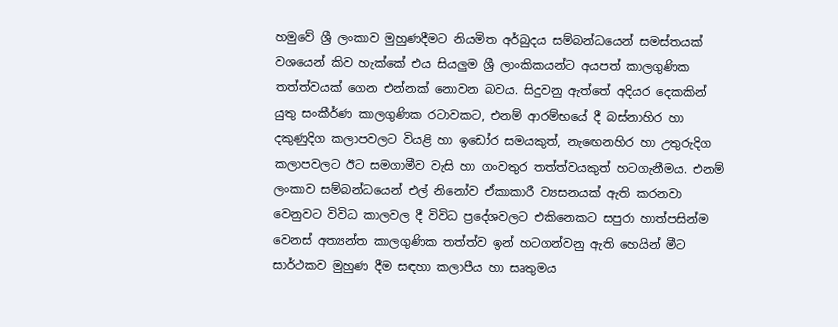හමුවේ ශ්‍රී ලංකාව මුහුණදීමට නියමිත අර්බුදය සම්බන්ධයෙන් සමස්තයක් වශයෙන් කිව හැක්කේ එය සියලුම ශ්‍රී ලාංකිකයන්ට අයපත් කාලගුණික තත්ත්වයක් ගෙන එන්නක් නොවන බවය. සිදුවනු ඇත්තේ අදියර දෙකකින් යුතු සංකීර්ණ කාලගුණික රටාවකට, එනම් ආරම්භයේ දී බස්නාහිර හා දකුණුදිග කලාපවලට වියළි හා ඉඩෝර සමයකුත්, නැඟෙනහිර හා උතුරුදිග කලාපවලට ඊට සමගාමීව වැසි හා ගංවතුර තත්ත්වයකුත් හටගැනීමය. එනම් ලංකාව සම්බන්ධයෙන් එල් නිනෝව ඒකාකාරී ව්‍යසනයක් ඇති කරනවා වෙනුවට විවිධ කාලවල දී විවිධ ප්‍රදේශවලට එකිනෙකට සපුරා හාත්පසින්ම වෙනස් අත්‍යන්ත කාලගුණික තත්ත්ව ඉන් හටගන්වනු ඇති හෙයින් මීට සාර්ථකව මුහුණ දීම සඳහා කලාපීය හා සෘතුමය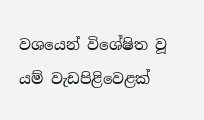වශයෙන් විශේෂිත වූ යම් වැඩපිළිවෙළක්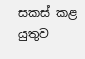සකස් කළ යුතුව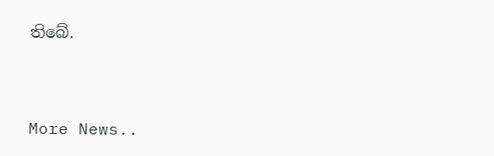තිබේ.



More News..